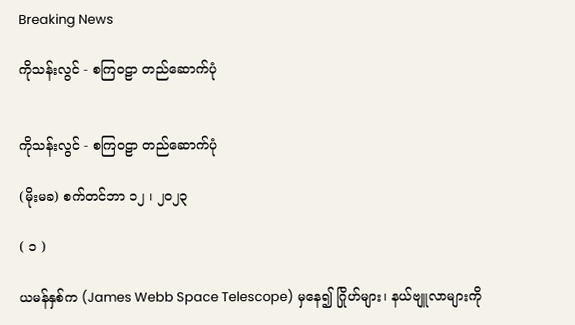Breaking News

ကိုသန်းလွင် - စကြဝဠာ တည်ဆောက်ပုံ


ကိုသန်းလွင် - စကြဝဠာ တည်ဆောက်ပုံ

(မိုးမခ) စက်တင်ဘာ ၁၂ ၊ ၂၀၂၃

( ၁ )

ယမန်နှစ်က (James Webb Space Telescope) မှနေ၍ ဂြိုဟ်များ၊ နယ်ဗျူလာများကို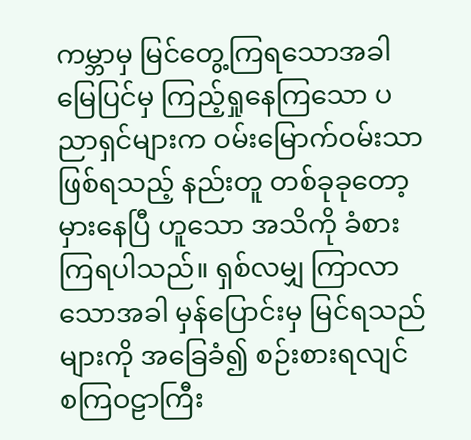ကမ္ဘာမှ မြင်တွေ့ကြရသောအခါ မြေပြင်မှ ကြည့်ရှုနေကြသော ပညာရှင်များက ဝမ်းမြောက်ဝမ်းသာဖြစ်ရသည့် နည်းတူ တစ်ခုခုတော့မှားနေပြီ ဟူသော အသိကို ခံစားကြရပါသည်။ ရှစ်လမျှ ကြာလာသောအခါ မှန်ပြောင်းမှ မြင်ရသည်များကို အခြေခံ၍ စဉ်းစားရလျင် စကြဝဠာကြီး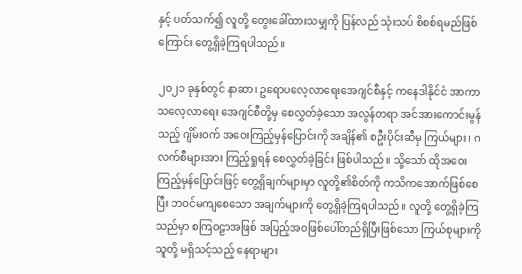နှင့် ပတ်သက်၍ လူတို့ တွေးခေါ်ထားသမျှကို ပြန်လည် သုံးသပ် စိစစ်ရမည်ဖြစ်ကြောင်း တွေ့ရှိခဲ့ကြရပါသည်။

၂၀၂၁ ခုနှစ်တွင် နာဆာ၊ ဥရောပလေ့လာရေးအေဂျင်စီနှင့် ကနေဒါနိုင်ငံ အာကာသလေ့လာရေး အေဂျင်စီတို့မှ စေလွှတ်ခဲ့သော အလွန်တရာ အင်အားကောင်းမွန်သည့် ဂျိမ်းဝက် အဝေးကြည့်မှန်ပြောင်းကို အချိန်၏ စဦးပိုင်းဆီမှ ကြယ်များ၊ ဂလက်စီများအား ကြည့်ရှုရန် စေလွှတ်ခဲ့ခြင်း ဖြစ်ပါသည်။ သို့သော် ထိုအဝေးကြည့်မှန်ပြောင်းဖြင့် တွေ့ရှိချက်များမှာ လူတို့၏စိတ်ကို ကသိကအောက်ဖြစ်စေပြီး ဘဝင်မကျစေသော အချက်များကို တွေ့ရှိခဲ့ကြရပါသည်။ လူတို့ တွေ့ရှိခဲ့ကြသည်မှာ စကြဝဠာအဖြစ် အပြည့်အဝဖြစ်ပေါ်တည်ရှိပြီးဖြစ်သော ကြယ်စုများကို သူတို့ မရှိသင့်သည့် နေရာများ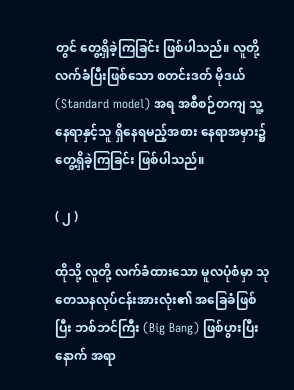တွင် တွေ့ရှိခဲ့ကြခြင်း ဖြစ်ပါသည်။ လူတို့ လက်ခံပြီးဖြစ်သော စတင်းဒတ် မိုဒယ် (Standard model) အရ အစီစဉ်တကျ သူ့နေရာနှင့်သူ ရှိနေရမည့်အစား နေရာအမှား၌တွေ့ရှိခဲ့ကြခြင်း ဖြစ်ပါသည်။

( ၂ )

ထိုသို့ လူတို့ လက်ခံထားသော မူလပုံစံမှာ သုတေသနလုပ်ငန်းအားလုံး၏ အခြေခံဖြစ်ပြီး ဘစ်ဘင်ကြီး (Big Bang) ဖြစ်ပွားပြီးနောက် အရာ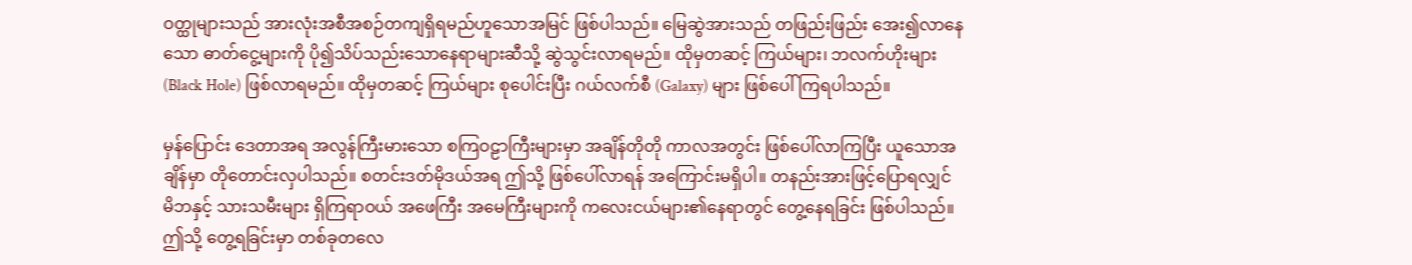ဝတ္ထုများသည် အားလုံးအစီအစဉ်တကျရှိရမည်ဟူသောအမြင် ဖြစ်ပါသည်။ မြေဆွဲအားသည် တဖြည်းဖြည်း အေး၍လာနေသော ဓာတ်ငွေ့များကို ပို၍သိပ်သည်းသောနေရာများဆီသို့ ဆွဲသွင်းလာရမည်။ ထိုမှတဆင့် ကြယ်များ၊ ဘလက်ဟိုးများ (Black Hole) ဖြစ်လာရမည်။ ထိုမှတဆင့် ကြယ်များ စုပေါင်းပြီး ဂယ်လက်စီ (Galaxy) များ ဖြစ်ပေါ်ကြရပါသည်။

မှန်ပြောင်း ဒေတာအရ အလွန်ကြီးမားသော စကြဝဠာကြီးများမှာ အချိန်တိုတို ကာလအတွင်း ဖြစ်ပေါ်လာကြပြီး ယူသောအချိန်မှာ တိုတောင်းလှပါသည်။ စတင်းဒတ်မိုဒယ်အရ ဤသို့ ဖြစ်ပေါ်လာရန် အကြောင်းမရှိပါ။ တနည်းအားဖြင့်ပြောရလျှင် မိဘနှင့် သားသမီးများ ရှိကြရာဝယ် အဖေကြီး အမေကြီးများကို ကလေးငယ်များ၏နေရာတွင် တွေ့နေရခြင်း ဖြစ်ပါသည်။ ဤသို့ တွေ့ရခြင်းမှာ တစ်ခုတလေ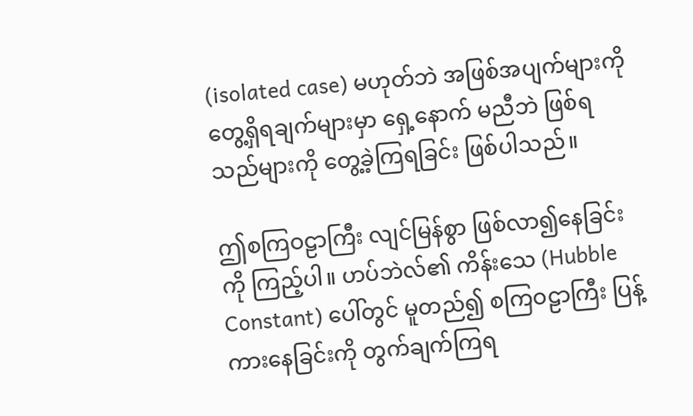(isolated case) မဟုတ်ဘဲ အဖြစ်အပျက်များကို တွေ့ရှိရချက်များမှာ ရှေ့နောက် မညီဘဲ ဖြစ်ရသည်များကို တွေ့ခဲ့ကြရခြင်း ဖြစ်ပါသည်။

ဤစကြဝဠာကြီး လျင်မြန်စွာ ဖြစ်လာ၍နေခြင်းကို ကြည့်ပါ။ ဟပ်ဘဲလ်၏ ကိန်းသေ (Hubble Constant) ပေါ်တွင် မူတည်၍ စကြဝဠာကြီး ပြန့်ကားနေခြင်းကို တွက်ချက်ကြရ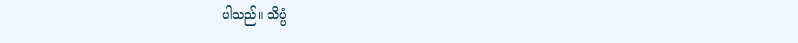ပါသည်။ သိပ္ပံ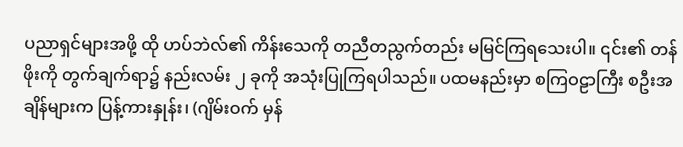ပညာရှင်များအဖို့ ထို ဟပ်ဘဲလ်၏ ကိန်းသေကို တညီတညွက်တည်း မမြင်ကြရသေးပါ။ ၎င်း၏ တန်ဖိုးကို တွက်ချက်ရာ၌ နည်းလမ်း ၂ ခုကို အသုံးပြုကြရပါသည်။ ပထမနည်းမှာ စကြဝဠာကြီး စဦးအချိန်များက ပြန့်ကားနှုန်း၊ (ဂျိမ်းဝက် မှန်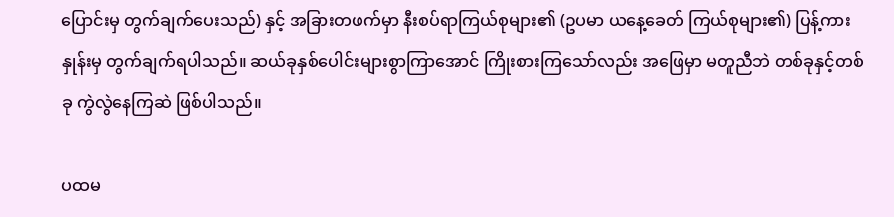ပြောင်းမှ တွက်ချက်ပေးသည်) နှင့် အခြားတဖက်မှာ နီးစပ်ရာကြယ်စုများ၏ (ဥပမာ ယနေ့ခေတ် ကြယ်စုများ၏) ပြန့်ကားနှုန်းမှ တွက်ချက်ရပါသည်။ ဆယ်ခုနှစ်ပေါင်းများစွာကြာအောင် ကြိုးစားကြသော်လည်း အဖြေမှာ မတူညီဘဲ တစ်ခုနှင့်တစ်ခု ကွဲလွဲနေကြဆဲ ဖြစ်ပါသည်။

ပထမ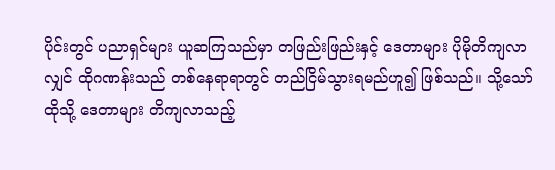ပိုင်းတွင် ပညာရှင်များ ယူဆကြသည်မှာ တဖြည်းဖြည်းနှင့် ဒေတာများ ပိုမိုတိကျလာလျှင် ထိုဂဏန်းသည် တစ်နေရာရာတွင် တည်ငြိမ်သွားရမည်ဟူ၍ ဖြစ်သည်။ သို့သော် ထိုသို့ ဒေတာများ တိကျလာသည့်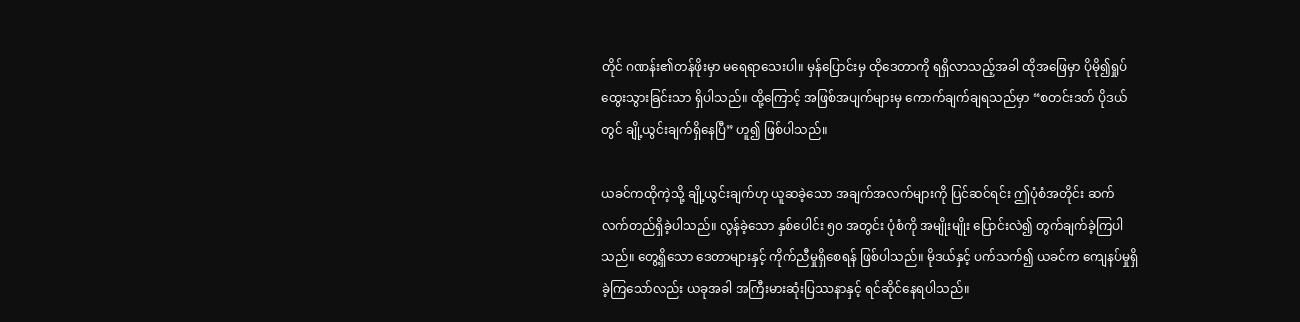တိုင် ဂဏန်း၏တန်ဖိုးမှာ မရေရာသေးပါ။ မှန်ပြောင်းမှ ထိုဒေတာကို ရရှိလာသည့်အခါ ထိုအဖြေမှာ ပိုမို၍ရှုပ်ထွေးသွားခြင်းသာ ရှိပါသည်။ ထို့ကြောင့် အဖြစ်အပျက်များမှ ကောက်ချက်ချရသည်မှာ “စတင်းဒတ် ပိုဒယ်တွင် ချို့ယွင်းချက်ရှိနေပြီ” ဟူ၍ ဖြစ်ပါသည်။

ယခင်ကထိုကဲ့သို့ ချို့ယွင်းချက်ဟု ယူဆခဲ့သော အချက်အလက်များကို ပြင်ဆင်ရင်း ဤပုံစံအတိုင်း ဆက်လက်တည်ရှိခဲ့ပါသည်။ လွန်ခဲ့သော နှစ်ပေါင်း ၅၀ အတွင်း ပုံစံကို အမျိုးမျိုး ပြောင်းလဲ၍ တွက်ချက်ခဲ့ကြပါသည်။ တွေ့ရှိသော ဒေတာများနှင့် ကိုက်ညီမှုရှိစေရန် ဖြစ်ပါသည်။ မိုဒယ်နှင့် ပက်သက်၍ ယခင်က ကျေနပ်မှုရှိခဲ့ကြသော်လည်း ယခုအခါ အကြီးမားဆုံးပြဿနာနှင့် ရင်ဆိုင်နေရပါသည်။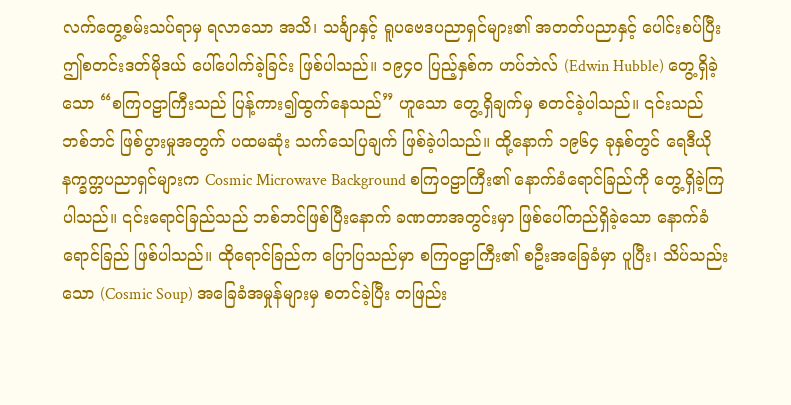လက်တွေ့စမ်းသပ်ရာမှ ရလာသော အသိ၊ သင်္ချာနှင့် ရူပဗေဒပညာရှင်များ၏ အတတ်ပညာနှင့် ပေါင်းစပ်ပြီး ဤစတင်းဒတ်မိုဒယ် ပေါ်ပေါက်ခဲ့ခြင်း ဖြစ်ပါသည်။ ၁၉၄၀ ပြည့်နှစ်က ဟပ်ဘဲလ် (Edwin Hubble) တွေ့ရှိခဲ့သော “စကြဝဠာကြီးသည် ပြန့်ကား၍ထွက်နေသည်” ဟူသော တွေ့ရှိချက်မှ စတင်ခဲ့ပါသည်။ ၎င်းသည် ဘစ်ဘင် ဖြစ်ပွားမှုအတွက် ပထမဆုံး သက်သေပြချက် ဖြစ်ခဲ့ပါသည်။ ထို့နောက် ၁၉၆၄ ခုနှစ်တွင် ရေဒီယို နက္ခက္တပညာရှင်များက Cosmic Microwave Background စကြဝဠာကြီး၏ နောက်ခံရောင်ခြည်ကို တွေ့ရှိခဲ့ကြပါသည်။ ၎င်းရောင်ခြည်သည် ဘစ်ဘင်ဖြစ်ပြီးနောက် ခဏတာအတွင်းမှာ ဖြစ်ပေါ်တည်ရှိခဲ့သော နောက်ခံ ရောင်ခြည် ဖြစ်ပါသည်။ ထိုရောင်ခြည်က ပြောပြသည်မှာ စကြဝဠာကြီး၏ စဦးအခြေခံမှာ ပူပြီး၊ သိပ်သည်းသော (Cosmic Soup) အခြေခံအမှုန်များမှ စတင်ခဲ့ပြီး တဖြည်း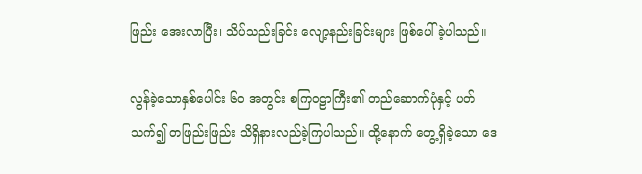ဖြည်း အေးလာပြီး၊ သိပ်သည်းခြင်း လျော့နည်းခြင်းများ ဖြစ်ပေါ်ခဲ့ပါသည်။

လွန်ခဲ့သောနှစ်ပေါင်း ၆၀ အတွင်း စကြဝဠာကြီး၏ တည်ဆောက်ပုံနှင့် ပတ်သက်၍ တဖြည်းဖြည်း သိရှိနားလည်ခဲ့ကြပါသည်။ ထို့နောက် တွေ့ရှိခဲ့သော ဒေ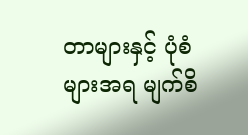တာများနှင့် ပုံစံများအရ မျက်စိ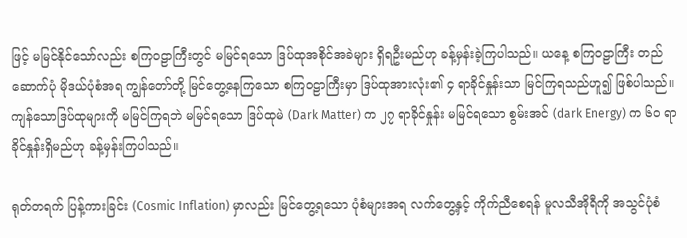ဖြင့် မမြင်နိုင်သော်လည်း စကြဝဠာကြီးတွင် မမြင်ရသော ဒြပ်ထုအစိုင်အခဲများ ရှိရဦးမည်ဟု ခန့်မှန်းခဲ့ကြပါသည်။ ယနေ့ စကြဝဠာကြီး တည်ဆောက်ပုံ မိုဒယ်ပုံစံအရ ကျွန်တော်တို့ မြင်တွေ့နေကြသော စကြဝဠာကြီးမှာ ဒြပ်ထုအားလုံး၏ ၄ ရာခိုင်နှုန်းသာ မြင်ကြရသည်ဟူ၍ ဖြစ်ပါသည်။ ကျန်သောဒြပ်ထုများကို မမြင်ကြရဘဲ မမြင်ရသော ဒြပ်ထုမဲ (Dark Matter) က ၂၇ ရာခိုင်နှုန်း မမြင်ရသော စွမ်းအင် (dark Energy) က ၆၀ ရာခိုင်နှုန်းရှိမည်ဟု ခန့်မှန်းကြပါသည်။

ရုတ်တရက် ပြန့်ကားခြင်း (Cosmic Inflation) မှာလည်း မြင်တွေ့ရသော ပုံစံများအရ လက်တွေ့နှင့် ကိုက်ညီစေရန် မူလသီအိုရီကို အသွင်ပုံစံ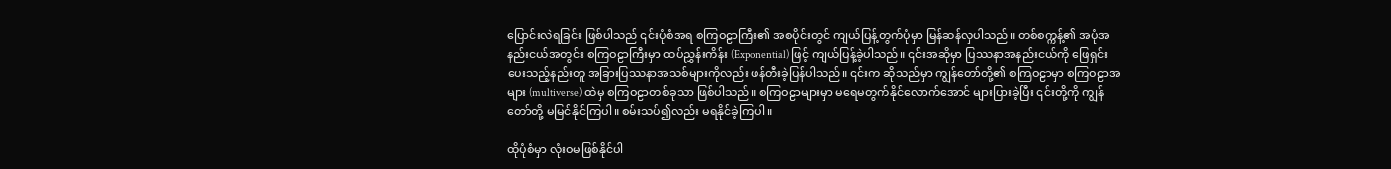ပြောင်းလဲရခြင်း ဖြစ်ပါသည် ၎င်းပုံစံအရ စကြဝဠာကြီး၏ အစပိုင်းတွင် ကျယ်ပြန့်တွက်ပုံမှာ မြန်ဆန်လှပါသည်။ တစ်စက္ကန့်၏ အပုံအနည်းငယ်အတွင်း စကြဝဠာကြီးမှာ ထပ်ညွှန်းကိန်း (Exponential) ဖြင့် ကျယ်ပြန့်ခဲ့ပါသည်။ ၎င်းအဆိုမှာ ပြဿနာအနည်းငယ်ကို ဖြေရှင်းပေးသည့်နည်းတူ အခြားပြဿနာအသစ်များကိုလည်း ဖန်တီးခဲ့ပြန်ပါသည်။ ၎င်းက ဆိုသည်မှာ ကျွန်တော်တို့၏ စကြဝဠာမှာ စကြဝဠာအများ (multiverse) ထဲမှ စကြဝဠာတစ်ခုသာ ဖြစ်ပါသည်။ စကြဝဠာများမှာ မရေမတွက်နိုင်လောက်အောင် များပြားခဲ့ပြီး ၎င်းတို့ကို ကျွန်တော်တို့ မမြင်နိုင်ကြပါ။ စမ်းသပ်၍လည်း မရနိုင်ခဲ့ကြပါ။

ထိုပုံစံမှာ လုံးဝမဖြစ်နိုင်ပါ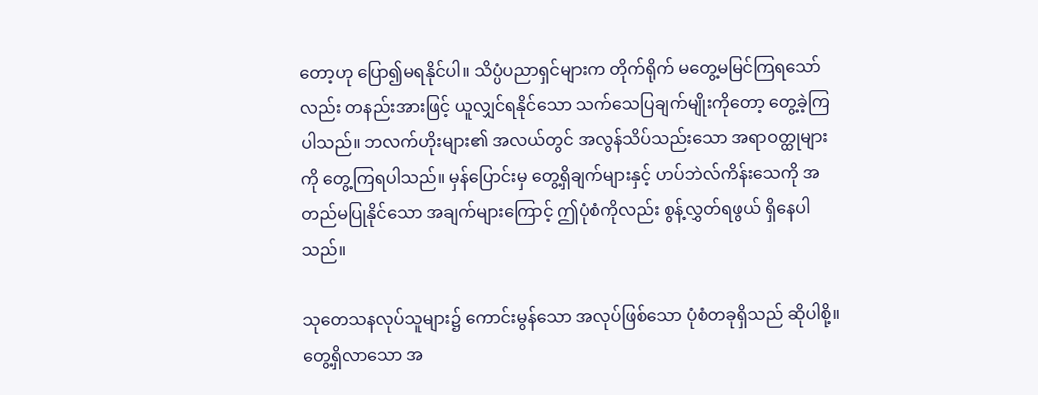တော့ဟု ပြော၍မရနိုင်ပါ။ သိပ္ပံပညာရှင်များက တိုက်ရိုက် မတွေ့မမြင်ကြရသော်လည်း တနည်းအားဖြင့် ယူလျှင်ရနိုင်သော သက်သေပြချက်မျိုးကိုတော့ တွေ့ခဲ့ကြပါသည်။ ဘလက်ဟိုးများ၏ အလယ်တွင် အလွန်သိပ်သည်းသော အရာဝတ္ထုများကို တွေ့ကြရပါသည်။ မှန်ပြောင်းမှ တွေ့ရှိချက်များနှင့် ဟပ်ဘဲလ်ကိန်းသေကို အတည်မပြုနိုင်သော အချက်များကြောင့် ဤပုံစံကိုလည်း စွန့်လွှတ်ရဖွယ် ရှိနေပါသည်။

သုတေသနလုပ်သူများ၌ ကောင်းမွန်သော အလုပ်ဖြစ်သော ပုံစံတခုရှိသည် ဆိုပါစို့။ တွေ့ရှိလာသော အ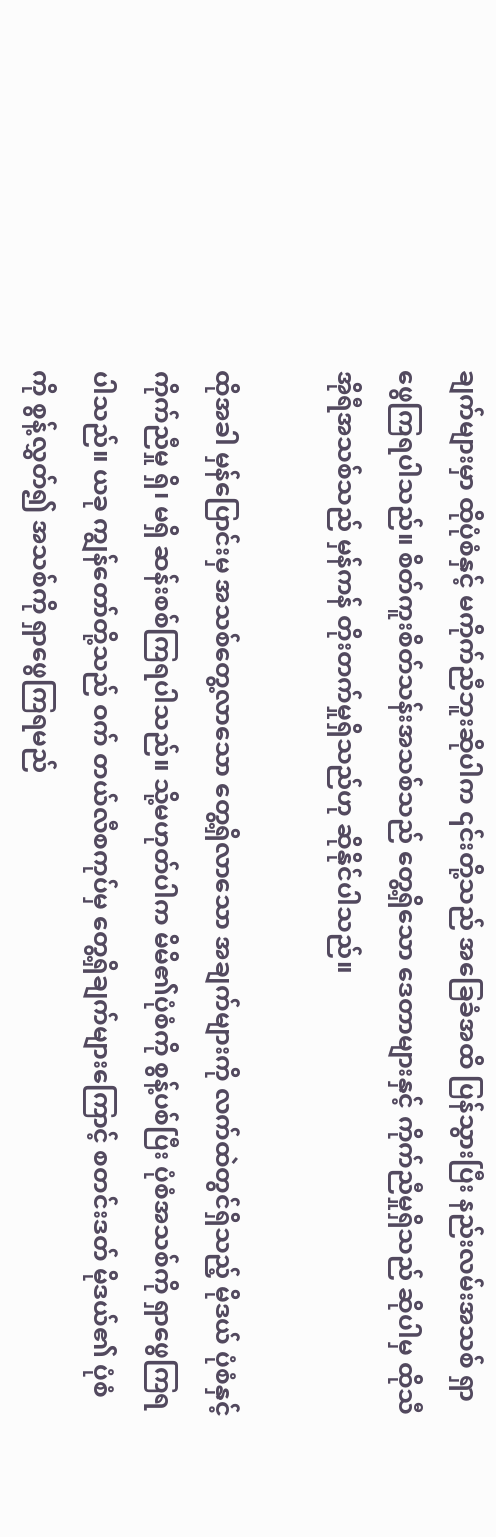ချက်များမှာ ထိုပုံစံနှင့် မကိုက်ညီဘူးဆိုပါက ၎င်းတို့သည် အခြေခံအထိ ပြန်သွားပြီး နည်းလမ်းအသစ် ရှာဖွေကြရပါသည်။ စိတ်ကူးစိတ်သန်းအသစ်သည် တွေ့ရှိသော ဒေတာများနှင့် ကိုက်ညီမှုရှိသည် ဆိုပါမှ ထိုသီအိုရီအသစ်သည် မှန်ကန် တိုးတက်မှုရှိသည်ဟု ဆိုနိုင်ပါသည်။

ထိုအခါ မှန်ပြောင်းမှ အသစ်တွေ့လာသော တွေ့ရှိလာသော အချက်များကို လက်ထဲတွင်ရှိသည့် မိုဒယ် ပုံစံနှင့် ကိုက်ညီမှု ရှိ၊ မရှိ ဆန်းစစ်ကြရပါသည်။ သို့မဟုတ်ပါက မိမိ၏ပုံစံကို စွန့်ပစ်ပြီး ပုံစံအသစ်ကို ရှာဖွေကြရပါသည်။ ယခု ကျွန်တော်တို့သည် ဝက် တယ်လီစကုပ်မှ တွေ့ရှိချက်များကြောင့် စတင်းဒတ် မိုဒယ်၏ ပုံစံကို စွန့်လွှတ်၍ အသစ်ကို ရှာဖွေကြရမည်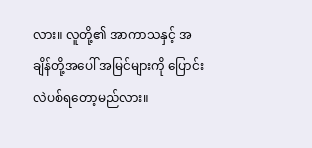လား။ လူတို့၏ အာကာသနှင့် အချိန်တို့အပေါ် အမြင်များကို ပြောင်းလဲပစ်ရတော့မည်လား။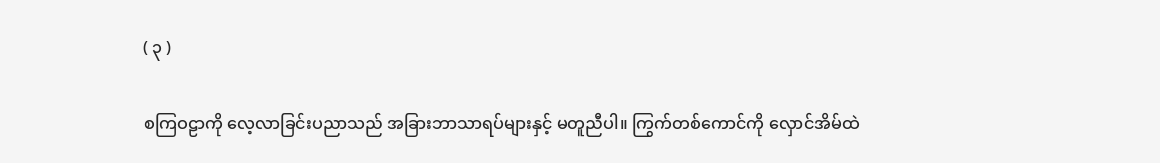( ၃ )

စကြဝဠာကို လေ့လာခြင်းပညာသည် အခြားဘာသာရပ်များနှင့် မတူညီပါ။ ကြွက်တစ်ကောင်ကို လှောင်အိမ်ထဲ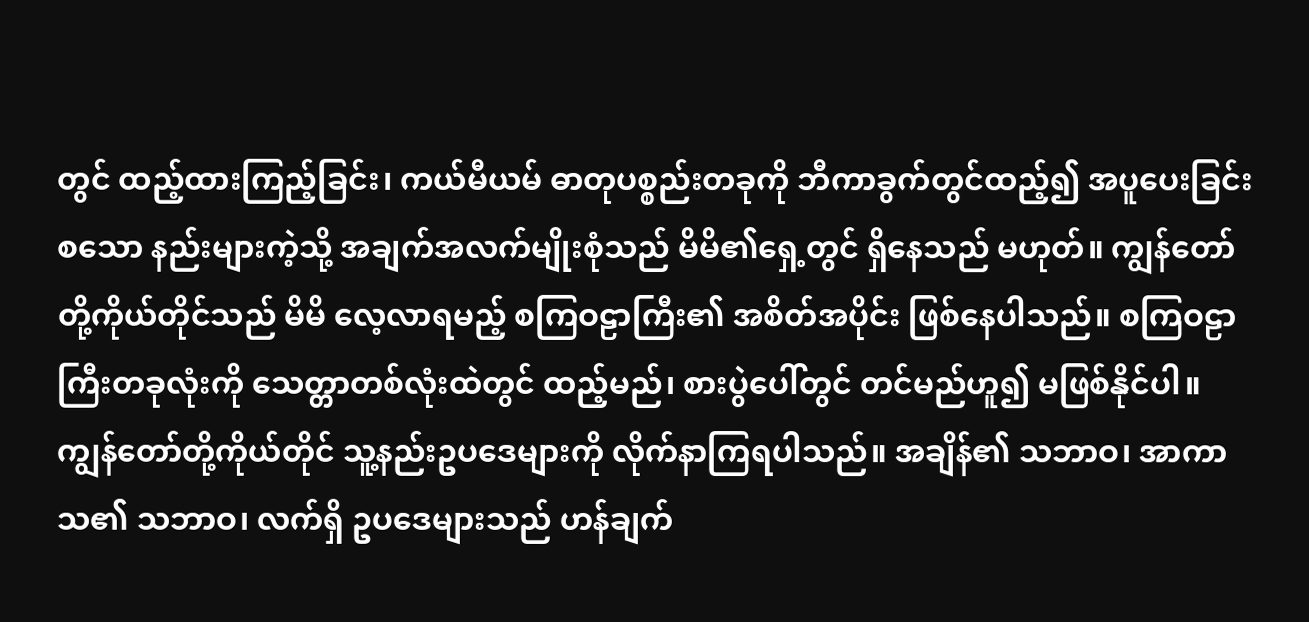တွင် ထည့်ထားကြည့်ခြင်း၊ ကယ်မီယမ် ဓာတုပစ္စည်းတခုကို ဘီကာခွက်တွင်ထည့်၍ အပူပေးခြင်း စသော နည်းများကဲ့သို့ အချက်အလက်မျိုးစုံသည် မိမိ၏ရှေ့တွင် ရှိနေသည် မဟုတ်။ ကျွန်တော်တို့ကိုယ်တိုင်သည် မိမိ လေ့လာရမည့် စကြဝဠာကြီး၏ အစိတ်အပိုင်း ဖြစ်နေပါသည်။ စကြဝဠာကြီးတခုလုံးကို သေတ္တာတစ်လုံးထဲတွင် ထည့်မည်၊ စားပွဲပေါ်တွင် တင်မည်ဟူ၍ မဖြစ်နိုင်ပါ။ ကျွန်တော်တို့ကိုယ်တိုင် သူ့နည်းဥပဒေများကို လိုက်နာကြရပါသည်။ အချိန်၏ သဘာဝ၊ အာကာသ၏ သဘာဝ၊ လက်ရှိ ဥပဒေများသည် ဟန်ချက်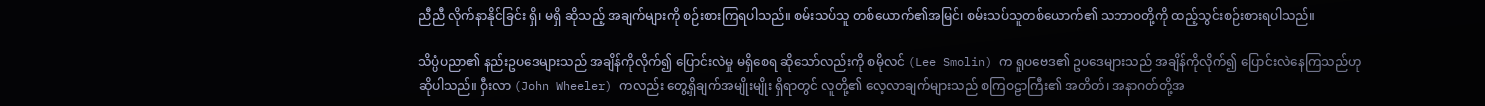ညီညီ လိုက်နာနိုင်ခြင်း ရှိ၊ မရှိ ဆိုသည့် အချက်များကို စဉ်းစားကြရပါသည်။ စမ်းသပ်သူ တစ်ယောက်၏အမြင်၊ စမ်းသပ်သူတစ်ယောက်၏ သဘာဝတို့ကို ထည့်သွင်းစဉ်းစားရပါသည်။

သိပ္ပံပညာ၏ နည်းဥပဒေများသည် အချိန်ကိုလိုက်၍ ပြောင်းလဲမှု မရှိစေရ ဆိုသော်လည်းကို စမိုလင် (Lee Smolin) က ရူပဗေဒ၏ ဥပဒေများသည် အချိန်ကိုလိုက်၍ ပြောင်းလဲနေကြသည်ဟု ဆိုပါသည်။ ဝှီးလာ (John Wheeler) ကလည်း တွေ့ရှိချက်အမျိုးမျိုး ရှိရာတွင် လူတို့၏ လေ့လာချက်များသည် စကြဝဠာကြီး၏ အတိတ်၊ အနာဂတ်တို့အ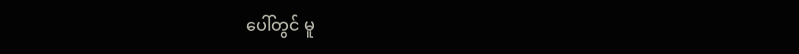ပေါ်တွင် မူ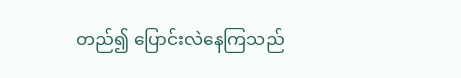တည်၍ ပြောင်းလဲနေကြသည်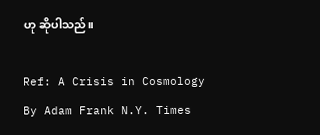ဟု ဆိုပါသည်။

Ref: A Crisis in Cosmology By Adam Frank N.Y. Times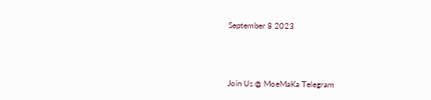September 8 2023



Join Us @ MoeMaKa Telegram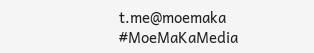t.me@moemaka
#MoeMaKaMedia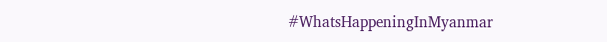#WhatsHappeningInMyanmar